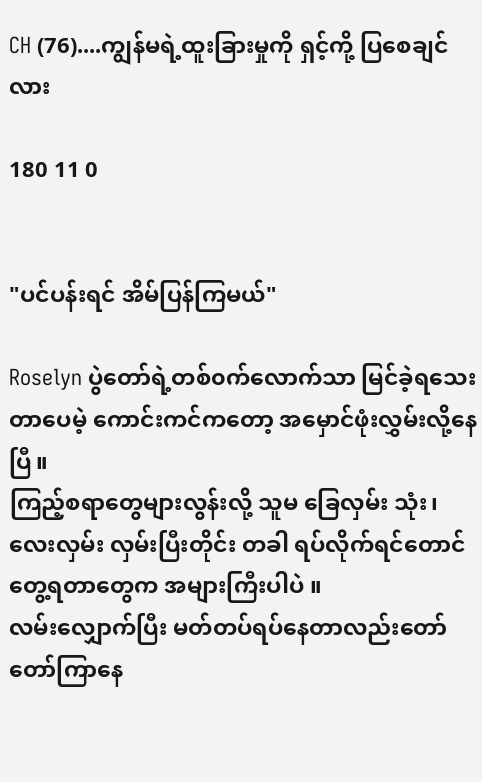CH (76)....ကျွန်မရဲ့ထူးခြားမှုကို ရှင့်ကို့ ပြစေချင်လား

180 11 0


"ပင်ပန်းရင် အိမ်ပြန်ကြမယ်"

Roselyn ပွဲတော်ရဲ့တစ်၀က်လောက်သာ မြင်ခဲ့ရသေးတာပေမဲ့ ကောင်းကင်ကတော့ အမှောင်ဖုံးလွှမ်းလို့နေပြီ။
ကြည့်စရာတွေများလွန်းလို့ သူမ ခြေလှမ်း သုံး၊လေးလှမ်း လှမ်းပြီးတိုင်း တခါ ရပ်လိုက်ရင်တောင် တွေ့ရတာတွေက အများကြီးပါပဲ ။
လမ်းလျှောက်ပြီး မတ်တပ်ရပ်နေတာလည်းတော်တော်ကြာနေ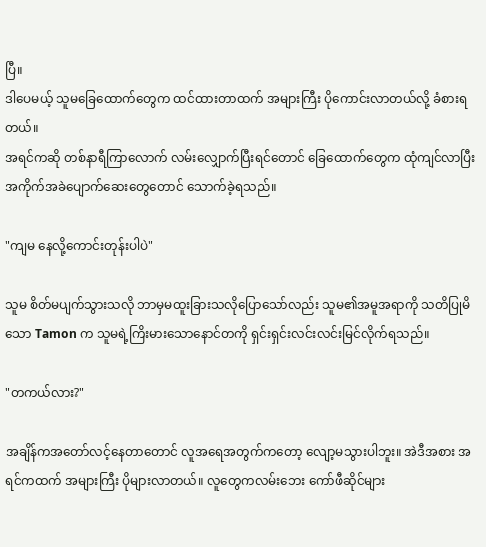ပြီ။
ဒါပေမယ့် သူမခြေထောက်တွေက ထင်ထားတာထက် အများကြီး ပိုကောင်းလာတယ်လို့ ခံစားရတယ်။
အရင်ကဆို တစ်နာရီကြာလောက် လမ်းလျှောက်ပြီးရင်တောင် ခြေထောက်တွေက ထုံကျင်လာပြီး အကိုက်အခဲပျောက်ဆေးတွေတောင် သောက်ခဲ့ရသည်။

"ကျမ နေလို့ကောင်းတုန်းပါပဲ"

သူမ စိတ်မပျက်သွားသလို ဘာမှမထူးခြားသလိုပြောသော်လည်း သူမ၏အမူအရာကို သတိပြုမိသော Tamon က သူမရဲ့ကြိးမားသောနောင်တကို ရှင်းရှင်းလင်းလင်းမြင်လိုက်ရသည်။

"တကယ်လား?"

အချိန်‌က‌အတော်လင့်နေတာတောင် လူအရေအတွက်ကတော့ လျော့မသွားပါဘူး။ အဲဒီအစား အရင်ကထက် အများကြီး ပိုများလာတယ်။ လူတွေကလမ်းဘေး ကော်ဖီဆိုင်များ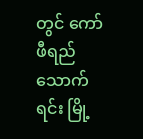တွင် ကော်ဖီရည်သောက်ရင်း မြို့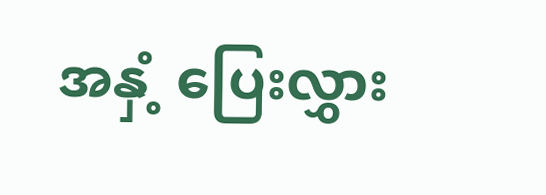အနှံ့ ပြေးလွှား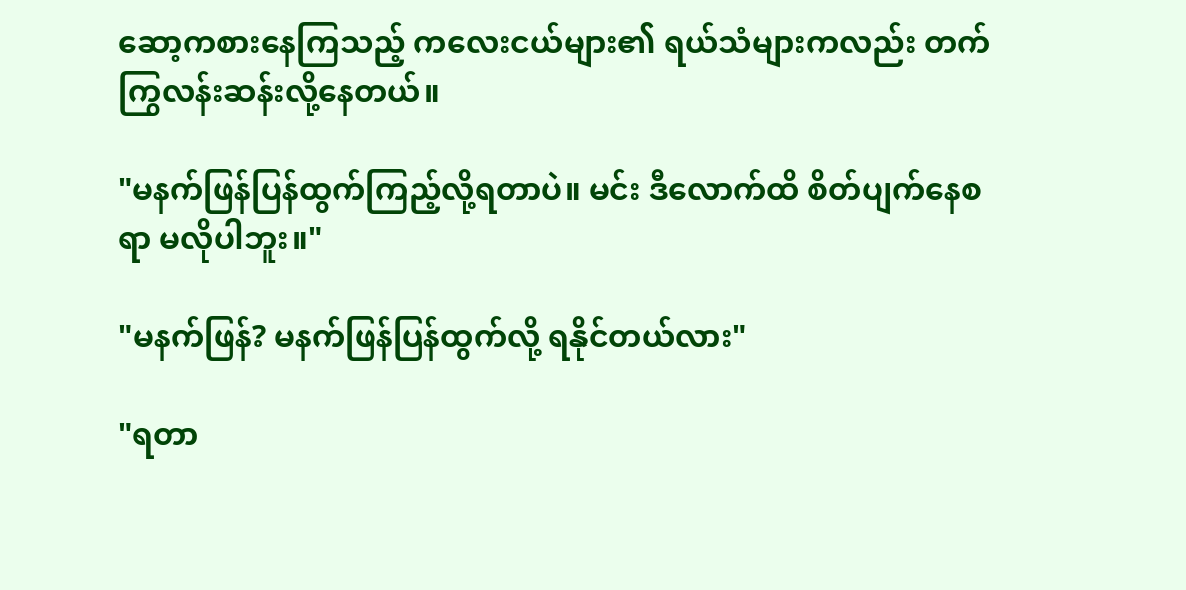ဆော့ကစားနေကြသည့် ကလေးငယ်များ၏ ရယ်သံများကလည်း တက်ကြွလန်းဆန်းလို့နေတယ်။

"မနက်ဖြန်ပြန်ထွက်ကြည့်လို့ရတာပဲ။ မင်း ဒီလောက်ထိ စိတ်ပျက်နေစရာ မလိုပါဘူး။"

"မနက်ဖြန်? မနက်ဖြန်ပြန်ထွက်လို့ ရနိုင်တယ်လား"

"ရတာ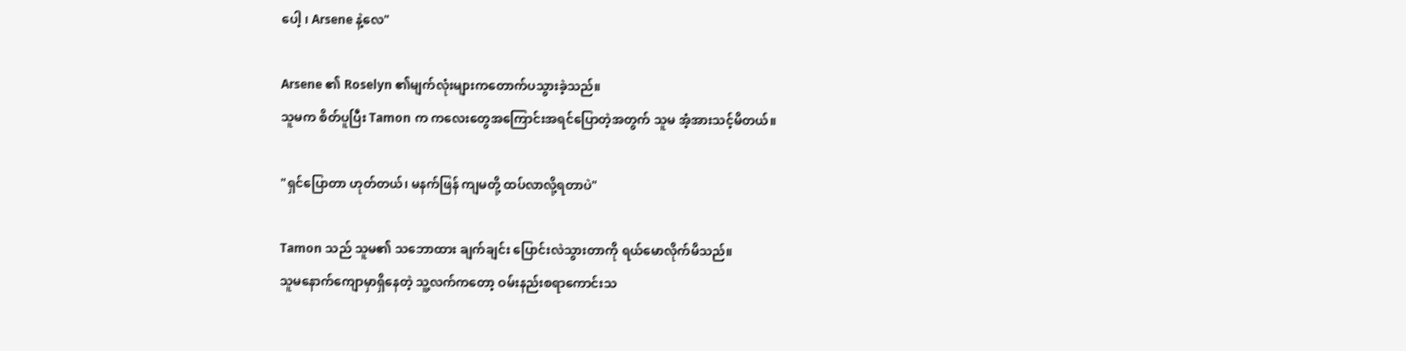ပေါ့ ၊ Arsene နဲ့လေ"

Arsene ၏ Roselyn ၏မျက်လုံးများကတောက်ပသွားခဲ့သည်။
သူမက စိတ်ပူပြီး Tamon က ကလေးတွေအကြောင်းအရင်ပြောတဲ့အတွက် သူမ အံ့အားသင့်မိတယ်။

"ရှင်ပြောတာ ဟုတ်တယ်၊ မနက်ဖြန် ကျမတို့ ထပ်လာလို့ရတာပဲ"

Tamon သည် သူမ၏ သဘောထား ချက်ချင်း ပြောင်းလဲသွားတာကို ရယ်မောလိုက်မိသည်။
သူမနောက်ကျောမှာရှိနေတဲ့ သူ့လက်ကတော့ ဝမ်းနည်းစရာကောင်းသ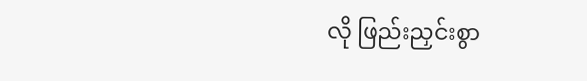လို ဖြည်းညှင်းစွာ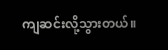ကျဆင်းလို့သွားတယ်။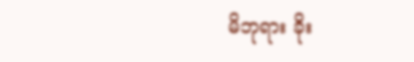မိဘုရား ခိုး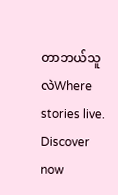တာဘယ်သူလဲWhere stories live. Discover now